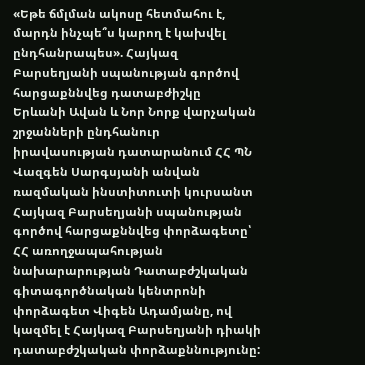«Եթե ճմլման ակոսը հետմահու է, մարդն ինչպե՞ս կարող է կախվել ընդհանրապես». Հայկազ Բարսեղյանի սպանության գործով հարցաքննվեց դատաբժիշկը
Երևանի Ավան և Նոր Նորք վարչական շրջանների ընդհանուր իրավասության դատարանում ՀՀ ՊՆ Վազգեն Սարգսյանի անվան ռազմական ինստիտուտի կուրսանտ Հայկազ Բարսեղյանի սպանության գործով հարցաքննվեց փորձագետը՝ ՀՀ առողջապահության նախարարության Դատաբժշկական գիտագործնական կենտրոնի փորձագետ Վիգեն Ադամյանը, ով կազմել է Հայկազ Բարսեղյանի դիակի դատաբժշկական փորձաքննությունը: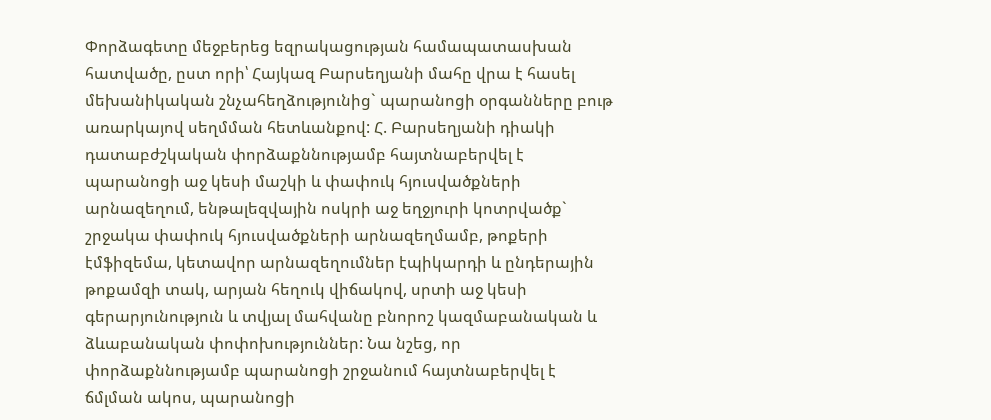Փորձագետը մեջբերեց եզրակացության համապատասխան հատվածը, ըստ որի՝ Հայկազ Բարսեղյանի մահը վրա է հասել մեխանիկական շնչահեղձությունից` պարանոցի օրգանները բութ առարկայով սեղմման հետևանքով: Հ. Բարսեղյանի դիակի դատաբժշկական փորձաքննությամբ հայտնաբերվել է պարանոցի աջ կեսի մաշկի և փափուկ հյուսվածքների արնազեղում, ենթալեզվային ոսկրի աջ եղջյուրի կոտրվածք` շրջակա փափուկ հյուսվածքների արնազեղմամբ, թոքերի էմֆիզեմա, կետավոր արնազեղումներ էպիկարդի և ընդերային թոքամզի տակ, արյան հեղուկ վիճակով, սրտի աջ կեսի գերարյունություն և տվյալ մահվանը բնորոշ կազմաբանական և ձևաբանական փոփոխություններ: Նա նշեց, որ փորձաքննությամբ պարանոցի շրջանում հայտնաբերվել է ճմլման ակոս, պարանոցի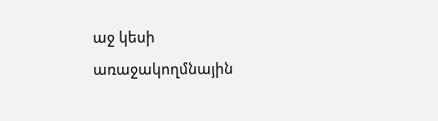աջ կեսի առաջակողմնային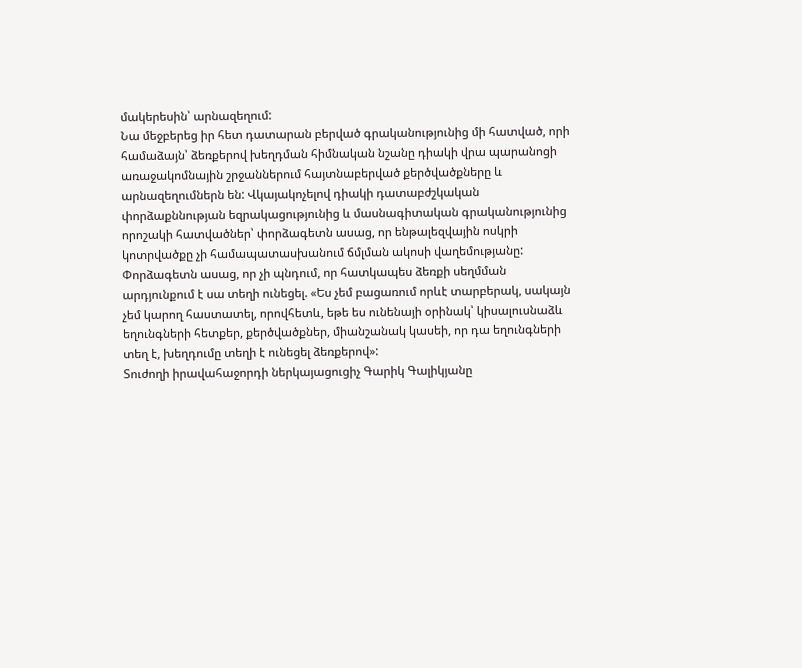մակերեսին՝ արնազեղում:
Նա մեջբերեց իր հետ դատարան բերված գրականությունից մի հատված, որի համաձայն՝ ձեռքերով խեղդման հիմնական նշանը դիակի վրա պարանոցի առաջակոմնային շրջաններում հայտնաբերված քերծվածքները և արնազեղումներն են: Վկայակոչելով դիակի դատաբժշկական փորձաքննության եզրակացությունից և մասնագիտական գրականությունից որոշակի հատվածներ՝ փորձագետն ասաց, որ ենթալեզվային ոսկրի կոտրվածքը չի համապատասխանում ճմլման ակոսի վաղեմությանը: Փորձագետն ասաց, որ չի պնդում, որ հատկապես ձեռքի սեղմման արդյունքում է սա տեղի ունեցել. «Ես չեմ բացառում որևէ տարբերակ, սակայն չեմ կարող հաստատել, որովհետև, եթե ես ունենայի օրինակ՝ կիսալուսնաձև եղունգների հետքեր, քերծվածքներ, միանշանակ կասեի, որ դա եղունգների տեղ է, խեղդումը տեղի է ունեցել ձեռքերով»:
Տուժողի իրավահաջորդի ներկայացուցիչ Գարիկ Գալիկյանը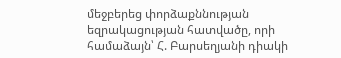մեջբերեց փորձաքննության եզրակացության հատվածը, որի համաձայն՝ Հ. Բարսեղյանի դիակի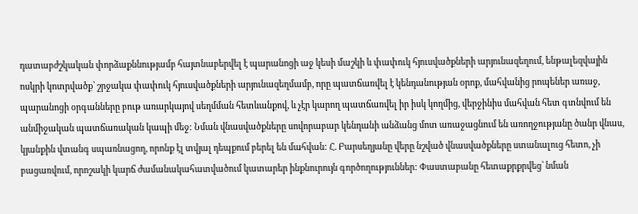դատաբժշկական փորձաքննությամբ հայտնաբերվել է պարանոցի աջ կեսի մաշկի և փափուկ հյուսվածքների արյունազեղում, ենթալեզվային ոսկրի կոտրվածք՝ շրջակա փափուկ հյուսվածքների արյունազեղմամբ, որը պատճառվել է կենդանության օրոք, մահվանից րոպեներ առաջ, պարանոցի օրգանները բութ առարկայով սեղմման հետևանքով, և չէր կարող պատճառվել իր իսկ կողմից, վերջինիս մահվան հետ գտնվում են անմիջական պատճառական կապի մեջ: Նման վնասվածքները սովորաբար կենդանի անձանց մոտ առաջացնում են առողջությանը ծանր վնաս, կյանքին վտանգ սպառնացող, որոնք էլ տվյալ դեպքում բերել են մահվան: Հ. Բարսեղյանը վերը նշված վնասվածքները ստանալուց հետո, չի բացառվում, որոշակի կարճ ժամանակահատվածում կատարեր ինքնուրույն գործողություններ: Փաստաբանը հետաքրքրվեց՝ նման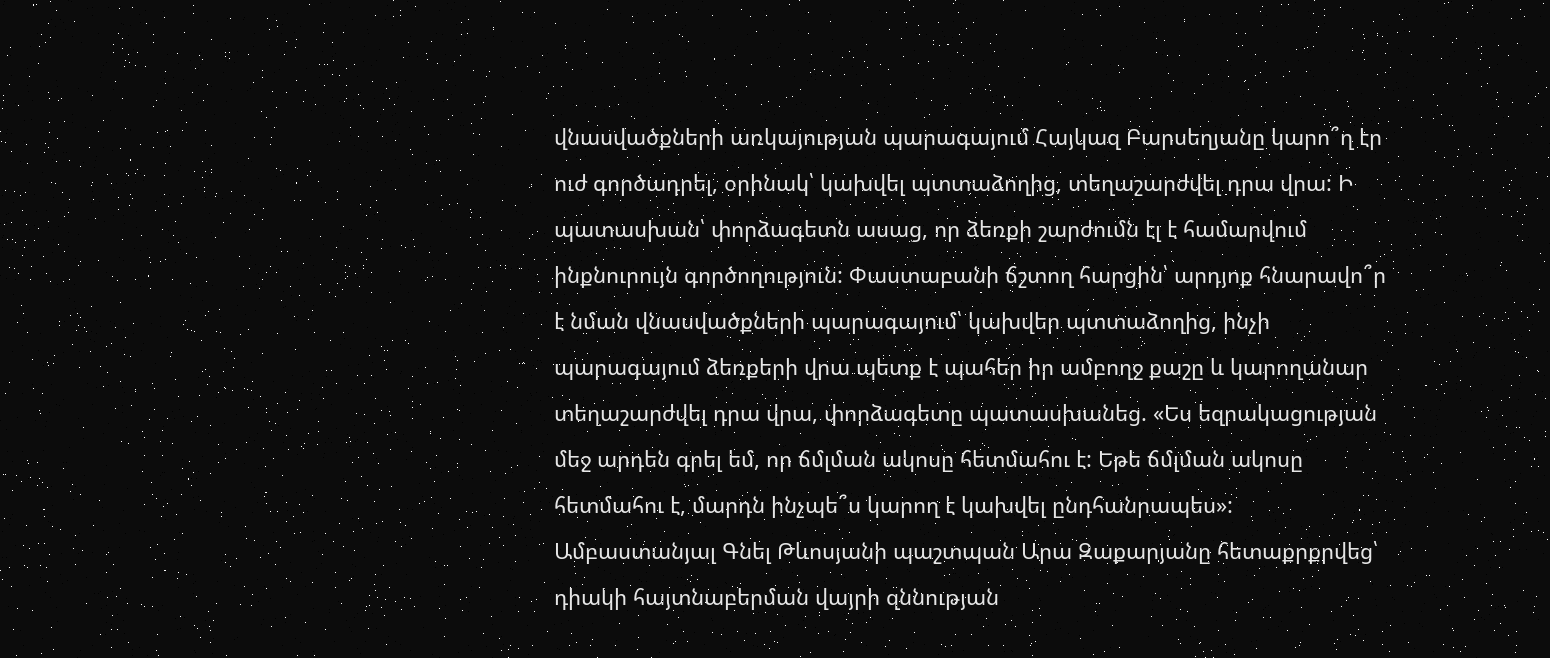վնասվածքների առկայության պարագայում Հայկազ Բարսեղյանը կարո՞ղ էր ուժ գործադրել, օրինակ՝ կախվել պտտաձողից, տեղաշարժվել դրա վրա: Ի պատասխան՝ փորձագետն ասաց, որ ձեռքի շարժումն էլ է համարվում ինքնուրույն գործողություն: Փաստաբանի ճշտող հարցին՝ արդյոք հնարավո՞ր է նման վնասվածքների պարագայում՝ կախվեր պտտաձողից, ինչի պարագայում ձեռքերի վրա պետք է պահեր իր ամբողջ քաշը և կարողանար տեղաշարժվել դրա վրա, փորձագետը պատասխանեց. «Ես եզրակացության մեջ արդեն գրել եմ, որ ճմլման ակոսը հետմահու է: Եթե ճմլման ակոսը հետմահու է, մարդն ինչպե՞ս կարող է կախվել ընդհանրապես»:
Ամբաստանյալ Գնել Թևոսյանի պաշտպան Արա Զաքարյանը հետաքրքրվեց՝ դիակի հայտնաբերման վայրի զննության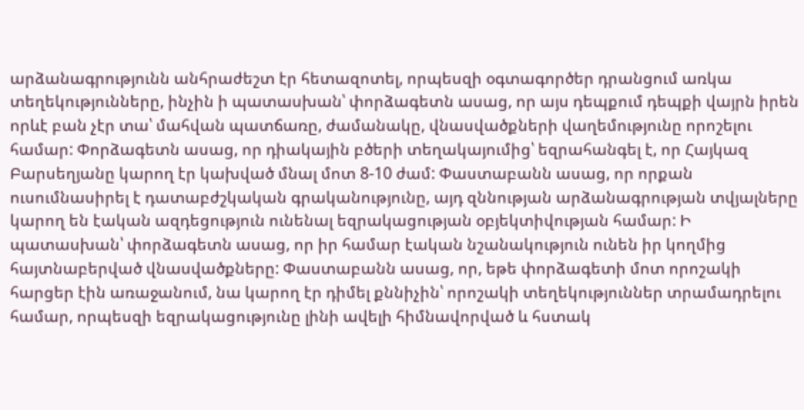արձանագրությունն անհրաժեշտ էր հետազոտել, որպեսզի օգտագործեր դրանցում առկա տեղեկությունները, ինչին ի պատասխան՝ փորձագետն ասաց, որ այս դեպքում դեպքի վայրն իրեն որևէ բան չէր տա՝ մահվան պատճառը, ժամանակը, վնասվածքների վաղեմությունը որոշելու համար: Փորձագետն ասաց, որ դիակային բծերի տեղակայումից՝ եզրահանգել է, որ Հայկազ Բարսեղյանը կարող էր կախված մնալ մոտ 8-10 ժամ: Փաստաբանն ասաց, որ որքան ուսումնասիրել է դատաբժշկական գրականությունը, այդ զննության արձանագրության տվյալները կարող են էական ազդեցություն ունենալ եզրակացության օբյեկտիվության համար: Ի պատասխան՝ փորձագետն ասաց, որ իր համար էական նշանակություն ունեն իր կողմից հայտնաբերված վնասվածքները: Փաստաբանն ասաց, որ, եթե փորձագետի մոտ որոշակի հարցեր էին առաջանում, նա կարող էր դիմել քննիչին՝ որոշակի տեղեկություններ տրամադրելու համար, որպեսզի եզրակացությունը լինի ավելի հիմնավորված և հստակ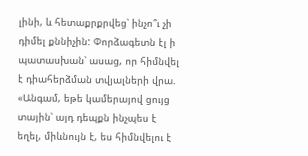լինի, և հետաքրքրվեց՝ ինչո՞ւ չի դիմել քննիչին: Փորձագետն էլ ի պատասխան՝ ասաց, որ հիմնվել է դիահերձման տվյալների վրա. «Անգամ, եթե կամերայով ցույց տային՝ այդ դեպքն ինչպես է եղել, միևնույն է, ես հիմնվելու է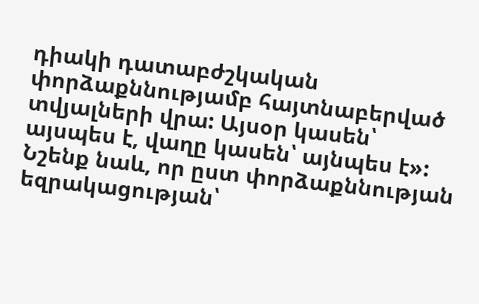դիակի դատաբժշկական փորձաքննությամբ հայտնաբերված տվյալների վրա: Այսօր կասեն՝ այսպես է, վաղը կասեն՝ այնպես է»:
Նշենք նաև, որ ըստ փորձաքննության եզրակացության՝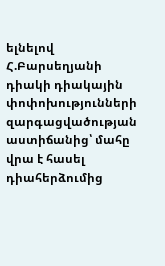ելնելով Հ.Բարսեղյանի դիակի դիակային փոփոխությունների զարգացվածության աստիճանից՝ մահը վրա է հասել դիահերձումից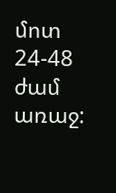մոտ 24-48 ժամ առաջ: